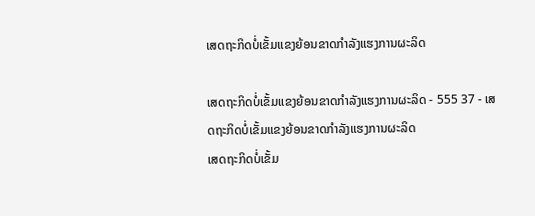ເສດຖະກິດບໍ່ເຂັ້ມແຂງຍ້ອນຂາດກຳລັງແຮງການຜະລິດ

ເສດຖະກິດບໍ່ເຂັ້ມແຂງຍ້ອນຂາດກຳລັງແຮງການຜະລິດ - 555 37 - ເສດຖະກິດບໍ່ເຂັ້ມແຂງຍ້ອນຂາດກຳລັງແຮງການຜະລິດ
ເສດຖະກິດບໍ່ເຂັ້ມ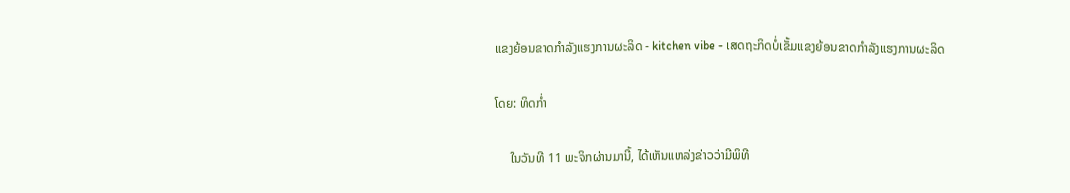ແຂງຍ້ອນຂາດກຳລັງແຮງການຜະລິດ - kitchen vibe - ເສດຖະກິດບໍ່ເຂັ້ມແຂງຍ້ອນຂາດກຳລັງແຮງການຜະລິດ

ໂດຍ: ທິດກໍ່າ

     ໃນວັນທີ 11 ພະຈິກຜ່ານມານີ້, ໄດ້ເຫັນແຫລ່ງຂ່າວວ່າມີພິທີ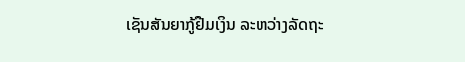ເຊັນສັນຍາກູ້ຢືມເງິນ ລະຫວ່າງລັດຖະ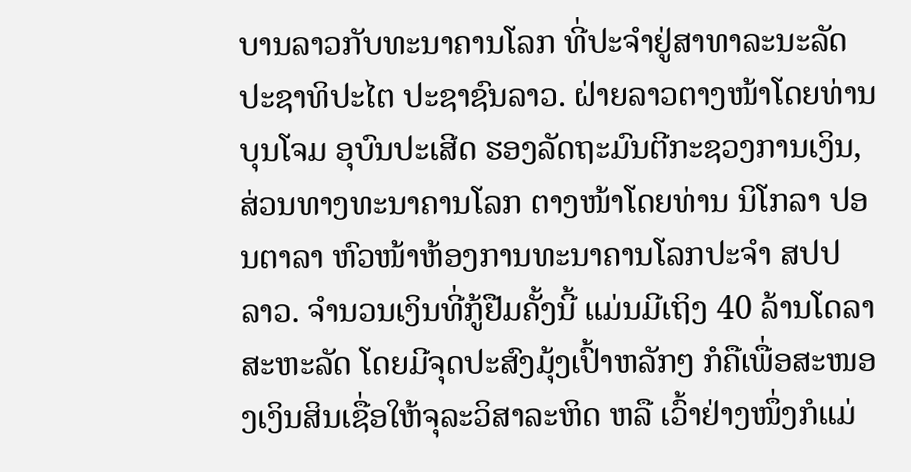ບານລາວກັບທະນາຄານໂລກ ທີ່ປະຈຳຢູ່ສາທາລະນະລັດ ປະຊາທິປະໄຕ ປະຊາຊົນລາວ. ຝ່າຍລາວຕາງໜ້າໂດຍທ່ານ ບຸນໂຈມ ອຸບົນປະເສີດ ຮອງລັດຖະມົນຕີກະຊວງການເງິນ, ສ່ວນທາງທະນາຄານໂລກ ຕາງໜ້າໂດຍທ່ານ ນິໂກລາ ປອນຕາລາ ຫົວໜ້າຫ້ອງການທະນາຄານໂລກປະຈຳ ສປປ ລາວ. ຈຳນວນເງິນທີ່ກູ້ຢືມຄັ້ງນີ້ ແມ່ນມີເຖິງ 40 ລ້ານໂດລາສະຫະລັດ ໂດຍມີຈຸດປະສົງມຸ້ງເປົ້າຫລັກໆ ກໍຄືເພື່ອສະໜອງເງິນສິນເຊື່ອໃຫ້ຈຸລະວິສາລະຫິດ ຫລື ເວົ້າຢ່າງໜຶ່ງກໍແມ່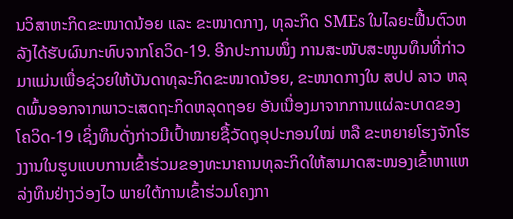ນວິສາຫະກິດຂະໜາດນ້ອຍ ແລະ ຂະໜາດກາງ, ທຸລະກິດ SMEs ໃນໄລຍະຟື້ນຕົວຫລັງໄດ້ຮັບຜົນກະທົບຈາກໂຄວິດ-19. ອີກປະການໜຶ່ງ ການສະໜັບສະໜູນທຶນທີ່ກ່າວມາແມ່ນເພື່ອຊ່ວຍໃຫ້ບັນດາທຸລະກິດຂະໜາດນ້ອຍ, ຂະໜາດກາງໃນ ສປປ ລາວ ຫລຸດພົ້ນອອກຈາກພາວະເສດຖະກິດຫລຸດຖອຍ ອັນເນື່ອງມາຈາກການແຜ່ລະບາດຂອງໂຄວິດ-19 ເຊິ່ງທຶນດັ່ງກ່າວມີເປົ້າໝາຍຊື້ວັດຖຸອຸປະກອນໃໝ່ ຫລື ຂະຫຍາຍໂຮງຈັກໂຮງງານໃນຮູບແບບການເຂົ້າຮ່ວມຂອງທະນາຄານທຸລະກິດໃຫ້ສາມາດສະໜອງເຂົ້າຫາແຫລ່ງທຶນຢ່າງວ່ອງໄວ ພາຍໃຕ້ການເຂົ້າຮ່ວມໂຄງກາ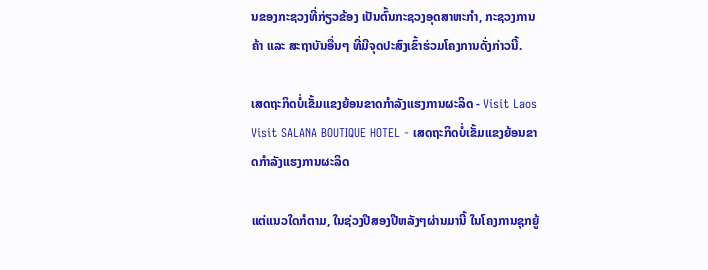ນຂອງກະຊວງທີ່ກ່ຽວຂ້ອງ ເປັນຕົ້ນກະຊວງອຸດສາຫະກຳ, ກະຊວງການຄ້າ ແລະ ສະຖາບັນອື່ນໆ ທີ່ມີຈຸດປະສົງເຂົ້າຮ່ວມໂຄງການດັ່ງກ່າວນີ້.

ເສດຖະກິດບໍ່ເຂັ້ມແຂງຍ້ອນຂາດກຳລັງແຮງການຜະລິດ - Visit Laos Visit SALANA BOUTIQUE HOTEL - ເສດຖະກິດບໍ່ເຂັ້ມແຂງຍ້ອນຂາດກຳລັງແຮງການຜະລິດ

ແຕ່ແນວໃດກໍຕາມ, ໃນຊ່ວງປີສອງປີຫລັງໆຜ່ານມານີ້ ໃນໂຄງການຊຸກຍູ້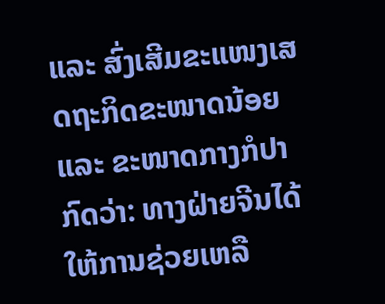ແລະ ສົ່ງເສີມຂະແໜງເສດຖະກິດຂະໜາດນ້ອຍ ແລະ ຂະໜາດກາງກໍປາກົດວ່າ: ທາງຝ່າຍຈີນໄດ້ໃຫ້ການຊ່ວຍເຫລື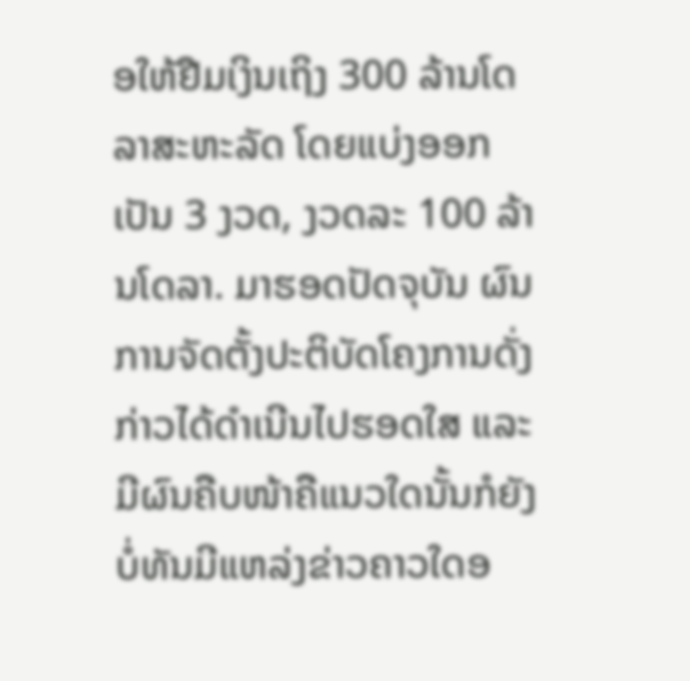ອໃຫ້ຢືມເງິນເຖິງ 300 ລ້ານໂດລາສະຫະລັດ ໂດຍແບ່ງອອກເປັນ 3 ງວດ, ງວດລະ 100 ລ້ານໂດລາ. ມາຮອດປັດຈຸບັນ ຜົນການຈັດຕັ້ງປະຕິບັດໂຄງການດັ່ງກ່າວໄດ້ດຳເນີນໄປຮອດໃສ ແລະ ມີຜົນຄືບໜ້າຄືແນວໃດນັ້ນກໍຍັງບໍ່ທັນມີແຫລ່ງຂ່າວຄາວໃດອ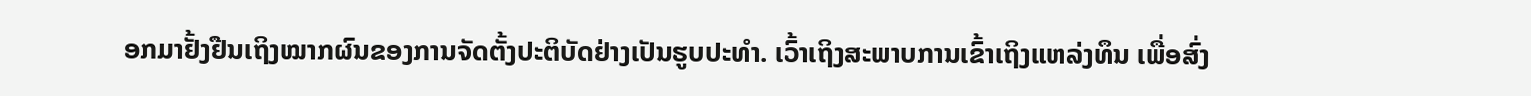ອກມາຢັ້ງຢືນເຖິງໝາກຜົນຂອງການຈັດຕັ້ງປະຕິບັດຢ່າງເປັນຮູບປະທຳ. ເວົ້າເຖິງສະພາບການເຂົ້າເຖິງແຫລ່ງທຶນ ເພື່ອສົ່ງ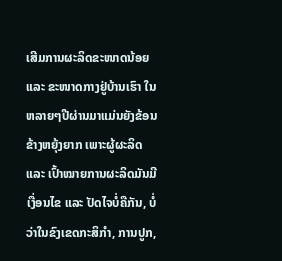ເສີມການຜະລິດຂະໜາດນ້ອຍ ແລະ ຂະໜາດກາງຢູ່ບ້ານເຮົາ ໃນຫລາຍໆປີຜ່ານມາແມ່ນຍັງຂ້ອນຂ້າງຫຍຸ້ງຍາກ ເພາະຜູ້ຜະລິດ ແລະ ເປົ້າໝາຍການຜະລິດມັນມີເງື່ອນໄຂ ແລະ ປັດໄຈບໍ່ຄືກັນ, ບໍ່ວ່າໃນຂົງເຂດກະສິກຳ, ການປູກ,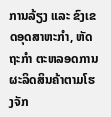ການລ້ຽງ ແລະ ຂົງເຂດອຸດສາຫະກຳ, ຫັດຖະກຳ ຕະຫລອດການຜະລິດສິນຄ້າຕາມໂຮງຈັກ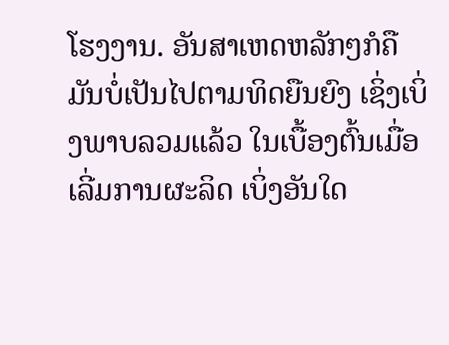ໂຮງງານ. ອັນສາເຫດຫລັກໆກໍຄືມັນບໍ່ເປັນໄປຕາມທິດຍືນຍົງ ເຊິ່ງເບິ່ງພາບລວມແລ້ວ ໃນເບື້ອງຕົ້ນເມື່ອເລີ່ມການຜະລິດ ເບິ່ງອັນໃດ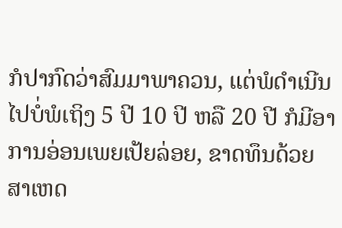ກໍປາກົດວ່າສົມມາພາຄວນ, ແຕ່ພໍດຳເນີນໄປບໍ່ພໍເຖິງ 5 ປີ 10 ປີ ຫລື 20 ປີ ກໍມີອາການອ່ອນເພຍເປ້ຍລ່ອຍ, ຂາດທຶນດ້ວຍສາເຫດ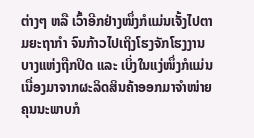ຕ່າງໆ ຫລື ເວົ້າອີກຢ່າງໜຶ່ງກໍແມ່ນເຈັ້ງໄປຕາມຍະຖາກຳ ຈົນກ້າວໄປເຖິງໂຮງຈັກໂຮງງານບາງແຫ່ງຖືກປິດ ແລະ ເບິ່ງໃນແງ່ໜຶ່ງກໍແມ່ນເນື່ອງມາຈາກຜະລິດສິນຄ້າອອກມາຈຳໜ່າຍ ຄຸນນະພາບກໍ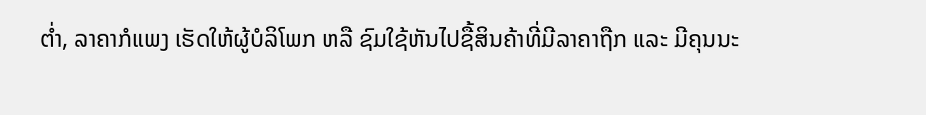ຕໍ່າ, ລາຄາກໍແພງ ເຮັດໃຫ້ຜູ້ບໍລິໂພກ ຫລື ຊົມໃຊ້ຫັນໄປຊື້ສິນຄ້າທີ່ມີລາຄາຖືກ ແລະ ມີຄຸນນະ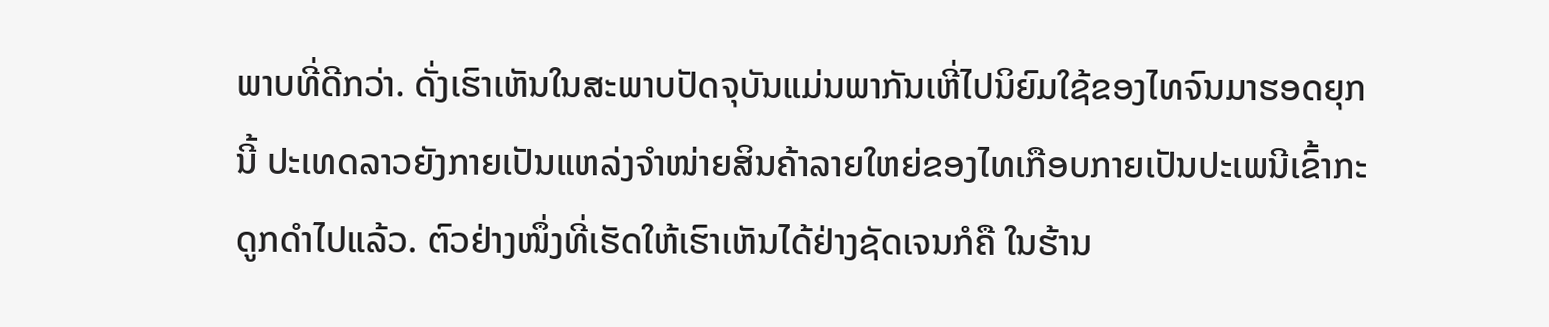ພາບທີ່ດີກວ່າ. ດັ່ງເຮົາເຫັນໃນສະພາບປັດຈຸບັນແມ່ນພາກັນເຫີ່ໄປນິຍົມໃຊ້ຂອງໄທຈົນມາຮອດຍຸກນີ້ ປະເທດລາວຍັງກາຍເປັນແຫລ່ງຈຳໜ່າຍສິນຄ້າລາຍໃຫຍ່ຂອງໄທເກືອບກາຍເປັນປະເພນີເຂົ້າກະດູກດຳໄປແລ້ວ. ຕົວຢ່າງໜຶ່ງທີ່ເຮັດໃຫ້ເຮົາເຫັນໄດ້ຢ່າງຊັດເຈນກໍຄື ໃນຮ້ານ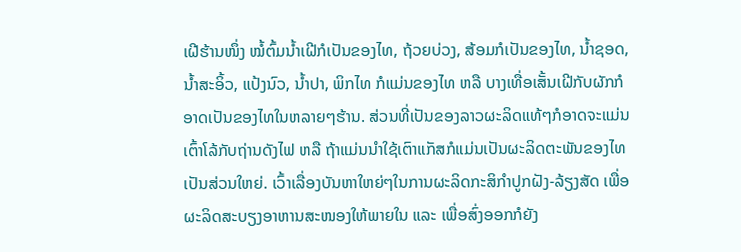ເຝີຮ້ານໜຶ່ງ ໝໍ້ຕົ້ມນ້ຳເຝີກໍເປັນຂອງໄທ, ຖ້ວຍບ່ວງ, ສ້ອມກໍເປັນຂອງໄທ, ນ້ຳຊອດ, ນ້ຳສະອິ້ວ, ແປ້ງນົວ, ນ້ຳປາ, ພິກໄທ ກໍແມ່ນຂອງໄທ ຫລື ບາງເທື່ອເສັ້ນເຝີກັບຜັກກໍອາດເປັນຂອງໄທໃນຫລາຍໆຮ້ານ. ສ່ວນທີ່ເປັນຂອງລາວຜະລິດແທ້ໆກໍອາດຈະແມ່ນເຕົ້າໂລ້ກັບຖ່ານດັງໄຟ ຫລື ຖ້າແມ່ນນຳໃຊ້ເຕົາແກັສກໍແມ່ນເປັນຜະລິດຕະພັນຂອງໄທເປັນສ່ວນໃຫຍ່. ເວົ້າເລື່ອງບັນຫາໃຫຍ່ໆໃນການຜະລິດກະສິກຳປູກຝັງ-ລ້ຽງສັດ ເພື່ອຜະລິດສະບຽງອາຫານສະໜອງໃຫ້ພາຍໃນ ແລະ ເພື່ອສົ່ງອອກກໍຍັງ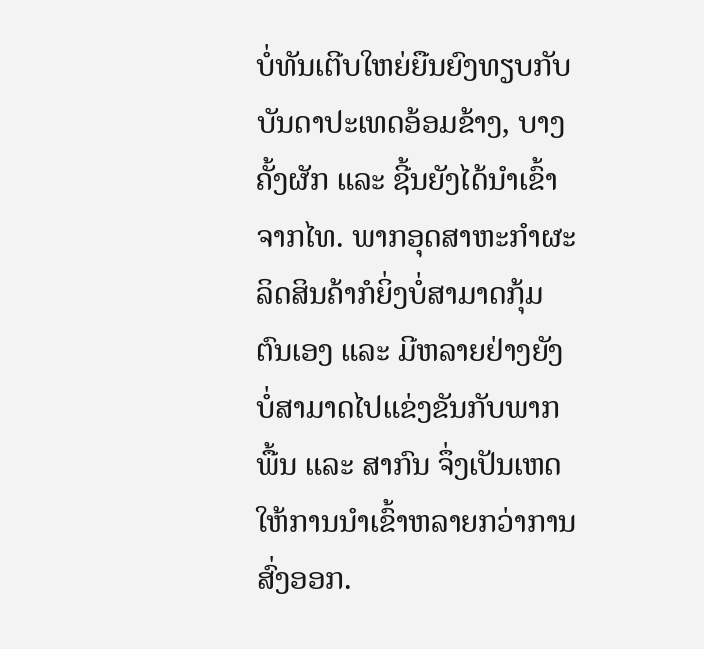ບໍ່ທັນເຕີບໃຫຍ່ຍືນຍົງທຽບກັບບັນດາປະເທດອ້ອມຂ້າງ, ບາງຄັ້ງຜັກ ແລະ ຊີ້ນຍັງໄດ້ນຳເຂົ້າຈາກໄທ. ພາກອຸດສາຫະກຳຜະລິດສິນຄ້າກໍຍິ່ງບໍ່ສາມາດກຸ້ມຕົນເອງ ແລະ ມີຫລາຍຢ່າງຍັງບໍ່ສາມາດໄປແຂ່ງຂັນກັບພາກພື້ນ ແລະ ສາກົນ ຈຶ່ງເປັນເຫດໃຫ້ການນຳເຂົ້າຫລາຍກວ່າການສົ່ງອອກ.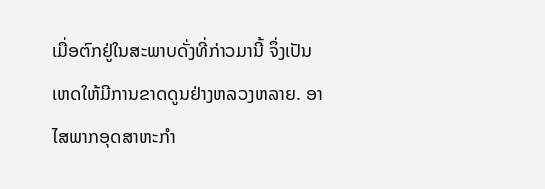ເມື່ອຕົກຢູ່ໃນສະພາບດັ່ງທີ່ກ່າວມານີ້ ຈຶ່ງເປັນເຫດໃຫ້ມີການຂາດດູນຢ່າງຫລວງຫລາຍ. ອາໄສພາກອຸດສາຫະກຳ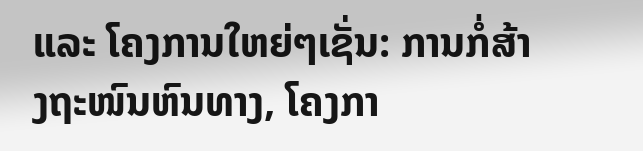ແລະ ໂຄງການໃຫຍ່ໆເຊັ່ນ: ການກໍ່ສ້າງຖະໜົນຫົນທາງ, ໂຄງກາ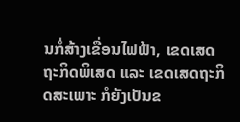ນກໍ່ສ້າງເຂື່ອນໄຟຟ້າ, ເຂດເສດຖະກິດພິເສດ ແລະ ເຂດເສດຖະກິດສະເພາະ ກໍຍັງເປັນຂ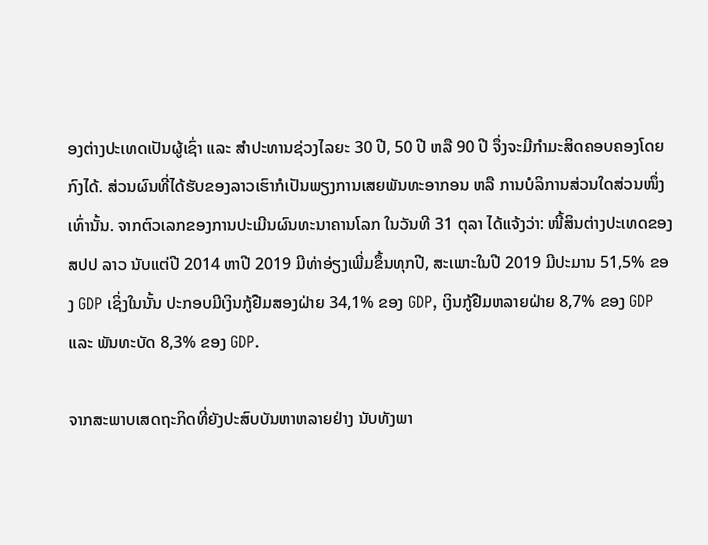ອງຕ່າງປະເທດເປັນຜູ້ເຊົ່າ ແລະ ສຳປະທານຊ່ວງໄລຍະ 30 ປີ, 50 ປີ ຫລື 90 ປີ ຈຶ່ງຈະມີກຳມະສິດຄອບຄອງໂດຍກົງໄດ້. ສ່ວນຜົນທີ່ໄດ້ຮັບຂອງລາວເຮົາກໍເປັນພຽງການເສຍພັນທະອາກອນ ຫລື ການບໍລິການສ່ວນໃດສ່ວນໜຶ່ງເທົ່ານັ້ນ. ຈາກຕົວເລກຂອງການປະເມີນຜົນທະນາຄານໂລກ ໃນວັນທີ 31 ຕຸລາ ໄດ້ແຈ້ງວ່າ: ໜີ້ສິນຕ່າງປະເທດຂອງ ສປປ ລາວ ນັບແຕ່ປີ 2014 ຫາປີ 2019 ມີທ່າອ່ຽງເພີ່ມຂຶ້ນທຸກປີ, ສະເພາະໃນປີ 2019 ມີປະມານ 51,5% ຂອງ GDP ເຊິ່ງໃນນັ້ນ ປະກອບມີເງິນກູ້ຢືມສອງຝ່າຍ 34,1% ຂອງ GDP, ເງິນກູ້ຢືມຫລາຍຝ່າຍ 8,7% ຂອງ GDP ແລະ ພັນທະບັດ 8,3% ຂອງ GDP.

ຈາກສະພາບເສດຖະກິດທີ່ຍັງປະສົບບັນຫາຫລາຍຢ່າງ ນັບທັງພາ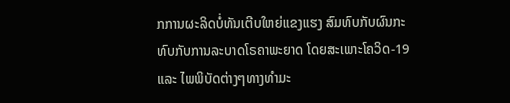ກການຜະລິດບໍ່ທັນເຕີບໃຫຍ່ແຂງແຮງ ສົມທົບກັບຜົນກະທົບກັບການລະບາດໂຣຄາພະຍາດ ໂດຍສະເພາະໂຄວິດ-19 ແລະ ໄພພິບັດຕ່າງໆທາງທຳມະ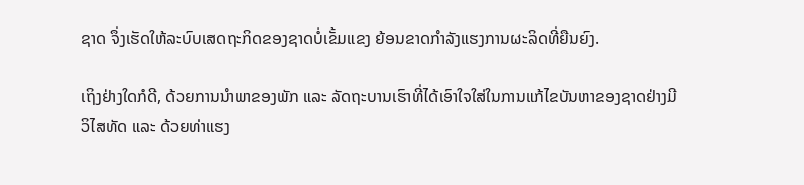ຊາດ ຈຶ່ງເຮັດໃຫ້ລະບົບເສດຖະກິດຂອງຊາດບໍ່ເຂັ້ມແຂງ ຍ້ອນຂາດກຳລັງແຮງການຜະລິດທີ່ຍືນຍົງ.

ເຖິງຢ່າງໃດກໍດີ, ດ້ວຍການນຳພາຂອງພັກ ແລະ ລັດຖະບານເຮົາທີ່ໄດ້ເອົາໃຈໃສ່ໃນການແກ້ໄຂບັນຫາຂອງຊາດຢ່າງມີວິໄສທັດ ແລະ ດ້ວຍທ່າແຮງ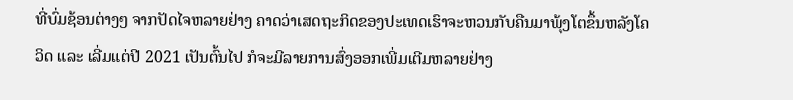ທີ່ບົ່ມຊ້ອນຕ່າງໆ ຈາກປັດໄຈຫລາຍຢ່າງ ຄາດວ່າເສດຖະກິດຂອງປະເທດເຮົາຈະຫວນກັບຄືນມາພຸ້ງໂຕຂຶ້ນຫລັງໂຄວິດ ແລະ ເລີ່ມແຕ່ປີ 2021 ເປັນຕົ້ນໄປ ກໍຈະມີລາຍການສົ່ງອອກເພີ່ມເຕີມຫລາຍຢ່າງ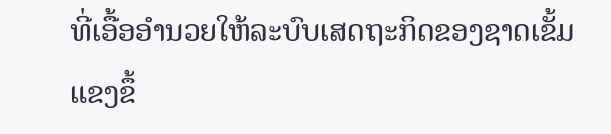ທີ່ເອື້ອອຳນວຍໃຫ້ລະບົບເສດຖະກິດຂອງຊາດເຂັ້ມແຂງຂຶ້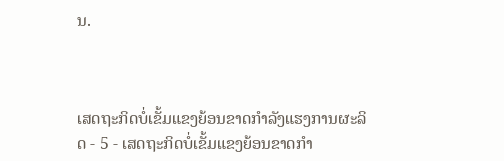ນ.



ເສດຖະກິດບໍ່ເຂັ້ມແຂງຍ້ອນຂາດກຳລັງແຮງການຜະລິດ - 5 - ເສດຖະກິດບໍ່ເຂັ້ມແຂງຍ້ອນຂາດກຳ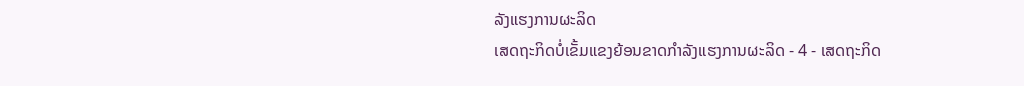ລັງແຮງການຜະລິດ
ເສດຖະກິດບໍ່ເຂັ້ມແຂງຍ້ອນຂາດກຳລັງແຮງການຜະລິດ - 4 - ເສດຖະກິດ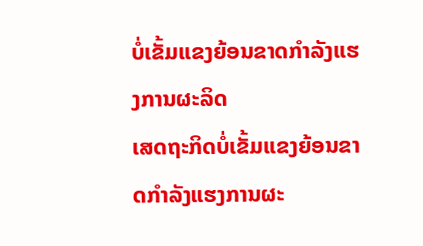ບໍ່ເຂັ້ມແຂງຍ້ອນຂາດກຳລັງແຮງການຜະລິດ
ເສດຖະກິດບໍ່ເຂັ້ມແຂງຍ້ອນຂາດກຳລັງແຮງການຜະ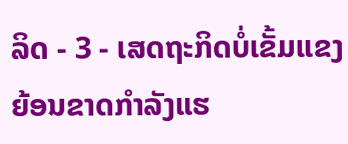ລິດ - 3 - ເສດຖະກິດບໍ່ເຂັ້ມແຂງຍ້ອນຂາດກຳລັງແຮ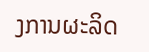ງການຜະລິດ